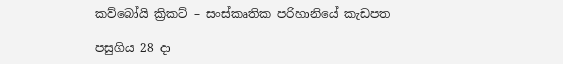කව්බෝයි ක්‍රිකට් – සංස්කෘතික පරිහානියේ කැඩපත

පසුගිය 28 දා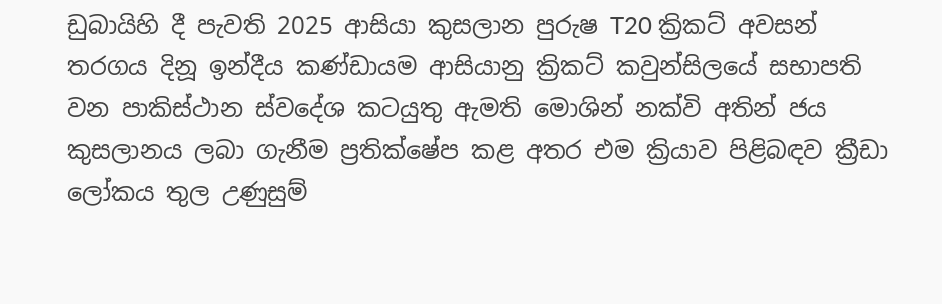ඩුබායිහි දී පැවති 2025 ආසියා කුසලාන පුරුෂ T20 ක්‍රිකට් අවසන් තරගය දිනූ ඉන්දීය කණ්ඩායම ආසියානු ක්‍රිකට් කවුන්සිලයේ සභාපති වන පාකිස්ථාන ස්වදේශ කටයුතු ඇමති මොශින් නක්වි අතින් ජය කුසලානය ලබා ගැනීම ප්‍රතික්ෂේප කළ අතර එම ක්‍රියාව පිළිබඳව ක්‍රීඩා ලෝකය තුල උණුසුම්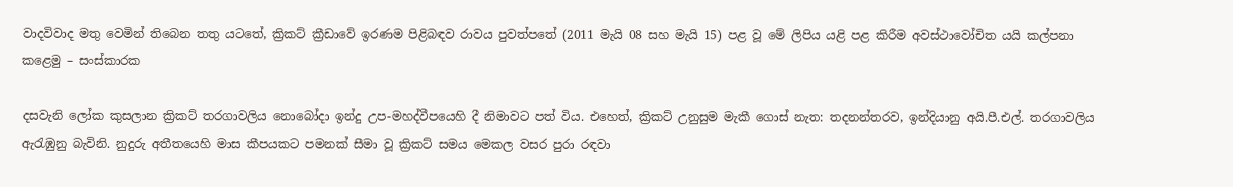වාදවිවාද මතු වෙමින් තිබෙන තතු යටතේ, ක්‍රිකට් ක්‍රීඩාවේ ඉරණම පිළිබඳව රාවය පුවත්පතේ (2011 මැයි 08 සහ මැයි 15) පළ වූ මේ ලිපිය යළි පළ කිරීම අවස්ථාවෝචිත යයි කල්පනා කළෙමු – සංස්කාරක

දසවැනි ලෝක කුසලාන ක්‍රිකට් තරගාවලිය නොබෝදා ඉන්දු උප-මහද්වීපයෙහි දී නිමාවට පත් විය. එහෙත්, ක්‍රිකට් උනුසුම මැකී ගොස් නැත: තදනන්තරව, ඉන්දියානු අයි.පී.එල්. තරගාවලිය ඇරැඹුනු බැවිනි. නුදුරු අතීතයෙහි මාස කීපයකට පමනක් සීමා වූ ක්‍රිකට් සමය මෙකල වසර පුරා රඳවා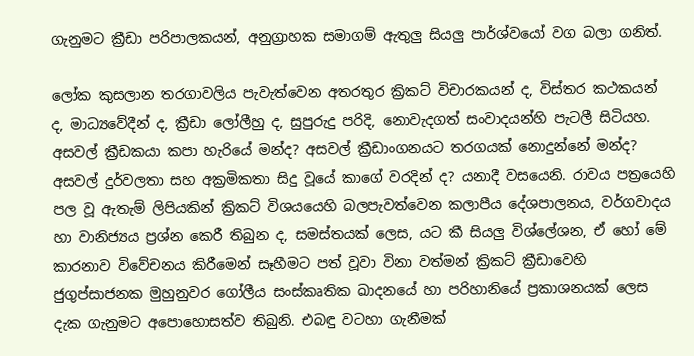ගැනුමට ක්‍රීඩා පරිපාලකයන්, අනුග්‍රාහක සමාගම් ඇතුලු සියලු පාර්ශ්වයෝ වග බලා ගනිත්.

ලෝක කුසලාන තරගාවලිය පැවැත්වෙන අතරතුර ක්‍රිකට් විචාරකයන් ද, විස්තර කථකයන් ද, මාධ්‍යවේදීන් ද, ක්‍රීඩා ලෝලීහු ද, සුපුරුදු පරිදි, නොවැදගත් සංවාදයන්හි පැටලී සිටියහ. අසවල් ක්‍රීඩකයා කපා හැරියේ මන්ද? අසවල් ක්‍රීඩාංගනයට තරගයක් නොදුන්නේ මන්ද? අසවල් දුර්වලතා සහ අක්‍රමිකතා සිදු වූයේ කාගේ වරදින් ද? යනාදී වසයෙනි. රාවය පත්‍රයෙහි පල වූ ඇතැම් ලිපියකින් ක්‍රිකට් විශයයෙහි බලපැවත්වෙන කලාපීය දේශපාලනය, වර්ගවාදය හා වානිජ්‍යය ප්‍රශ්න කෙරී තිබුන ද, සමස්තයක් ලෙස, යට කී සියලු විශ්ලේශන, ඒ හෝ මේ කාරනාව විවේචනය කිරීමෙන් සෑහීමට පත් වූවා විනා වත්මන් ක්‍රිකට් ක්‍රීඩාවෙහි ජුගුප්සාජනක මුහුනුවර ගෝලීය සංස්කෘතික ඛාදනයේ හා පරිහානියේ ප්‍රකාශනයක් ලෙස දැක ගැනුමට අපොහොසත්ව තිබුනි. එබඳු වටහා ගැනීමක්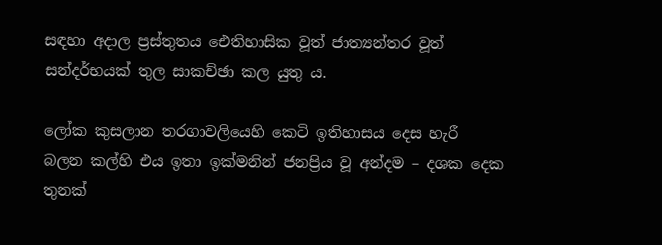සඳහා අදාල ප්‍රස්තුතය ඓතිහාසික වූත් ජාත්‍යන්තර වූත් සන්දර්භයක් තුල සාකච්ඡා කල යුතු ය.

ලෝක කුසලාන තරගාවලියෙහි කෙටි ඉතිහාසය දෙස හැරී බලන කල්හි එය ඉතා ඉක්මනින් ජනප්‍රිය වූ අන්දම – දශක දෙක තුනක්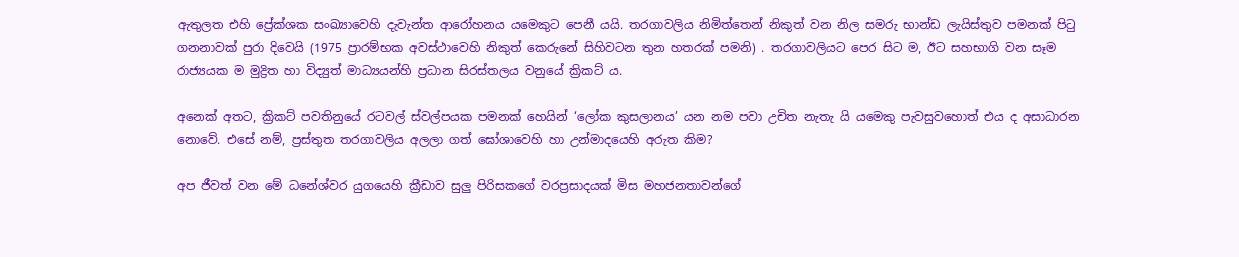ඇතුලත එහි ප්‍රේක්ශක සංඛ්‍යාවෙහි දැවැන්ත ආරෝහනය යමෙකුට පෙනී යයි. තරගාවලිය නිමිත්තෙන් නිකුත් වන නිල සමරු භාන්ඩ ලැයිස්තුව පමනක් පිටු ගනනාවක් පුරා දිවෙයි (1975 ප්‍රාරම්භක අවස්ථාවෙහි නිකුත් කෙරුනේ සිහිවටන තුන හතරක් පමනි) . තරගාවලියට පෙර සිට ම, ඊට සහභාගි වන සෑම රාජ්‍යයක ම මුද්‍රිත හා විද්‍යුත් මාධ්‍යයන්හි ප්‍රධාන සිරස්තලය වනුයේ ක්‍රිකට් ය.

අනෙක් අතට, ක්‍රිකට් පවතිනුයේ රටවල් ස්වල්පයක පමනක් හෙයින් ‘ලෝක කුසලානය’ යන නම පවා උචිත නැතැ යි යමෙකු පැවසුවහොත් එය ද අසාධාරන නොවේ. එසේ නම්, ප්‍රස්තුත තරගාවලිය අලලා ගත් ඝෝශාවෙහි හා උන්මාදයෙහි අරුත කිම?

අප ජීවත් වන මේ ධනේශ්වර යුගයෙහි ක්‍රීඩාව සුලු පිරිසකගේ වරප්‍රසාදයක් මිස මහජනතාවන්ගේ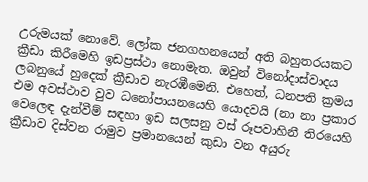උරුමයක් නොවේ. ලෝක ජනගහනයෙන් අති බහුතරයකට ක්‍රීඩා කිරීමෙහි ඉඩප්‍රස්ථා නොමැත. ඔවුන් විනෝදාස්වාදය ලබනුයේ හුදෙක් ක්‍රීඩාව නැරඹීමෙනි. එහෙත්, ධනපති ක්‍රමය එම අවස්ථාව වුව ධනෝපායනයෙහි යොදවයි (නා නා ප්‍රකාර වෙලෙඳ දැන්වීම් සඳහා ඉඩ සලසනු වස් රූපවාහිනී තිරයෙහි ක්‍රීඩාව දිස්වන රාමුව ප්‍රමානයෙන් කුඩා වන අයුරු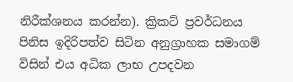නිරීක්ශනය කරන්න). ක්‍රිකට් ප්‍රවර්ධනය පිනිස ඉදිරිපත්ව සිටින අනුග්‍රාහක සමාගම් විසින් එය අධික ලාභ උපදවන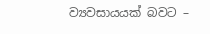ව්‍යවසායයක් බවට –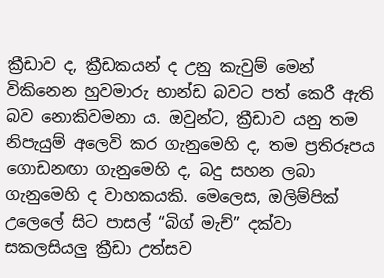ක්‍රීඩාව ද, ක්‍රීඩකයන් ද උනු කැවුම් මෙන් විකිනෙන හුවමාරු භාන්ඩ බවට පත් කෙරී ඇති බව නොකිවමනා ය. ඔවුන්ට, ක්‍රීඩාව යනු තම නිපැයුම් අලෙවි කර ගැනුමෙහි ද, තම ප්‍රතිරූපය ගොඩනඟා ගැනුමෙහි ද, බදු සහන ලබා ගැනුමෙහි ද වාහකයකි. මෙලෙස, ඔලිම්පික් උලෙලේ සිට පාසල් “බිග් මැච්” දක්වා සකලසියලු ක්‍රීඩා උත්සව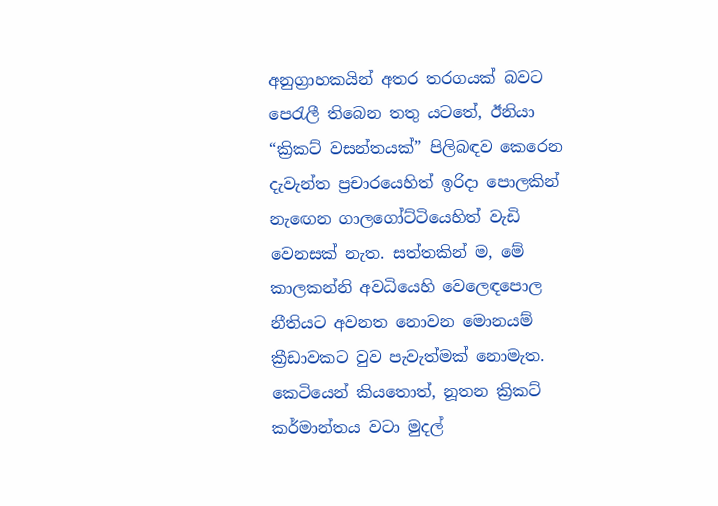අනුග්‍රාහකයින් අතර තරගයක් බවට පෙරැලී තිබෙන තතු යටතේ, ඊනියා “ක්‍රිකට් වසන්තයක්” පිලිබඳව කෙරෙන දැවැන්ත ප්‍රචාරයෙහිත් ඉරිදා පොලකින් නැඟෙන ගාලගෝට්ටියෙහිත් වැඩි වෙනසක් නැත. සත්තකින් ම, මේ කාලකන්නි අවධියෙහි වෙලෙඳපොල නීතියට අවනත නොවන මොනයම් ක්‍රීඩාවකට වුව පැවැත්මක් නොමැත. කෙටියෙන් කියතොත්, නූතන ක්‍රිකට් කර්මාන්තය වටා මුදල්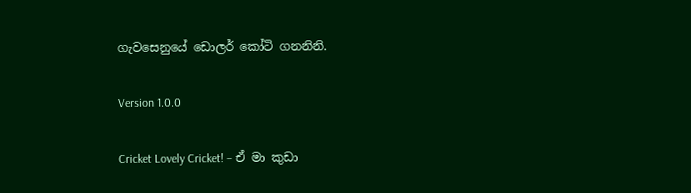ගැවසෙනුයේ ඩොලර් කෝටි ගනනිනි.

Version 1.0.0

Cricket Lovely Cricket! – ඒ මා කුඩා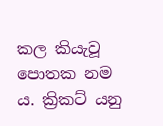කල කියැවූ පොතක නම ය. ක්‍රිකට් යනු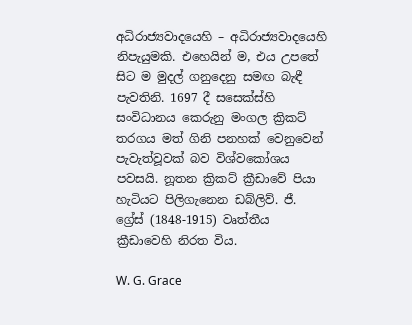අධිරාජ්‍යවාදයෙහි – අධිරාජ්‍යවාදයෙහි නිපැයුමකි. එහෙයින් ම, එය උපතේ සිට ම මුදල් ගනුදෙනු සමඟ බැඳී පැවතිනි. 1697 දී සසෙක්ස්හි සංවිධානය කෙරුනු මංගල ක්‍රිකට් තරගය මත් ගිනි පනහක් වෙනුවෙන් පැවැත්වූවක් බව විශ්වකෝශය පවසයි. නූතන ක්‍රිකට් ක්‍රීඩාවේ පියා හැටියට පිලිගැනෙන ඩබ්ලිව්. ජී. ග්‍රේස් (1848-1915) වෘත්තීය ක්‍රීඩාවෙහි නිරත විය.

W. G. Grace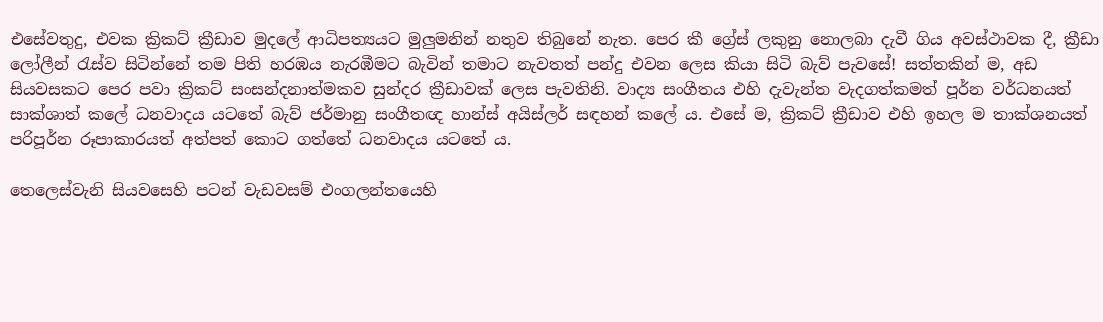එසේවතුදු, එවක ක්‍රිකට් ක්‍රීඩාව මුදලේ ආධිපත්‍යයට මුලුමනින් නතුව තිබුනේ නැත. පෙර කී ග්‍රේස් ලකුනු නොලබා දැවී ගිය අවස්ථාවක දී, ක්‍රීඩා ලෝලීන් රැස්ව සිටින්නේ තම පිති හරඹය නැරඹීමට බැවින් තමාට නැවතත් පන්දු එවන ලෙස කියා සිටි බැව් පැවසේ! සත්තකින් ම, අඩ සියවසකට පෙර පවා ක්‍රිකට් සංසන්දනාත්මකව සුන්දර ක්‍රීඩාවක් ලෙස පැවතිනි. වාද්‍ය සංගීතය එහි දැවැන්ත වැදගත්කමත් පූර්න වර්ධනයත් සාක්ශාත් කලේ ධනවාදය යටතේ බැව් ජර්මානු සංගීතඥ හාන්ස් අයිස්ලර් සඳහන් කලේ ය. එසේ ම, ක්‍රිකට් ක්‍රීඩාව එහි ඉහල ම තාක්ශනයත් පරිපූර්න රූපාකාරයත් අත්පත් කොට ගත්තේ ධනවාදය යටතේ ය.

තෙලෙස්වැනි සියවසෙහි පටන් වැඩවසම් එංගලන්තයෙහි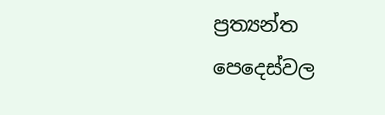ප්‍රත්‍යන්ත පෙදෙස්වල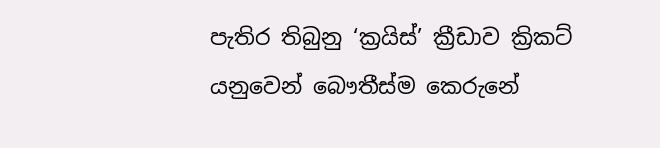පැතිර තිබුනු ‘ක්‍රයිස්’ ක්‍රීඩාව ක්‍රිකට් යනුවෙන් බෞතීස්ම කෙරුනේ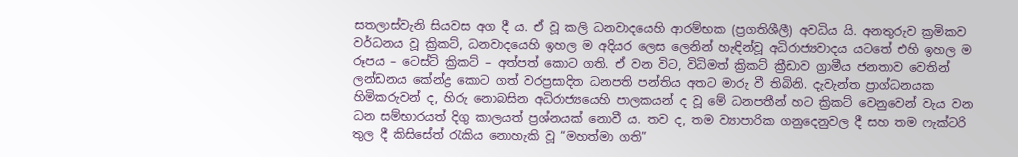සතලාස්වැනි සියවස අග දී ය. ඒ වූ කලි ධනවාදයෙහි ආරම්භක (ප්‍රගතිශීලී) අවධිය යි. අනතුරුව ක්‍රමිකව වර්ධනය වූ ක්‍රිකට්, ධනවාදයෙහි ඉහල ම අදියර ලෙස ලෙනින් හැඳින්වූ අධිරාජ්‍යවාදය යටතේ එහි ඉහල ම රූපය – ටෙස්ට් ක්‍රිකට් – අත්පත් කොට ගති. ඒ වන විට, විධිමත් ක්‍රිකට් ක්‍රීඩාව ග්‍රාමීය ජනතාව වෙතින් ලන්ඩනය කේන්ද්‍ර කොට ගත් වරප්‍රසාදිත ධනපති පන්තිය අතට මාරු වී තිබිනි. දැවැන්ත ප්‍රාග්ධනයක හිමිකරුවන් ද, හිරු නොබසින අධිරාජ්‍යයෙහි පාලකයන් ද වූ මේ ධනපතීන් හට ක්‍රිකට් වෙනුවෙන් වැය වන ධන සම්භාරයත් දිගු කාලයත් ප්‍රශ්නයක් නොවී ය. තව ද, තම ව්‍යාපාරික ගනුදෙනුවල දී සහ තම ෆැක්ටරි තුල දී කිසිසේත් රැකිය නොහැකි වූ “මහත්මා ගති”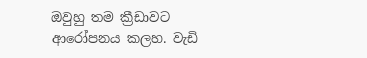ඔවුහු තම ක්‍රීඩාවට ආරෝපනය කලහ. වැඩි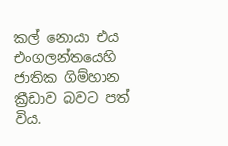කල් නොයා එය එංගලන්තයෙහි ජාතික ගිම්හාන ක්‍රීඩාව බවට පත් විය.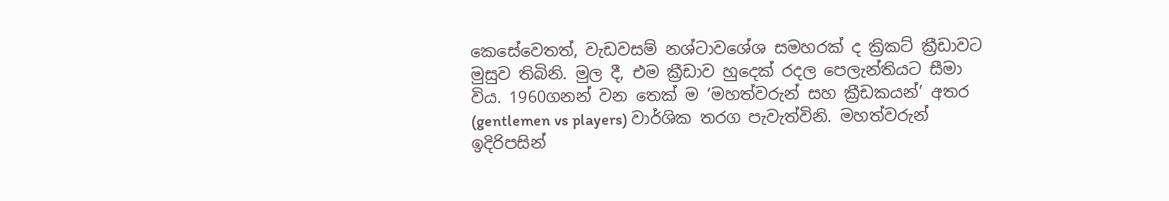කෙසේවෙතත්, වැඩවසම් නශ්ටාවශේශ සමහරක් ද ක්‍රිකට් ක්‍රීඩාවට මුසුව තිබිනි. මුල දී, එම ක්‍රීඩාව හුදෙක් රදල පෙලැන්තියට සීමා විය. 1960ගනන් වන තෙක් ම ‘මහත්වරුන් සහ ක්‍රීඩකයන්’ අතර (gentlemen vs players) වාර්ශික තරග පැවැත්විනි. මහත්වරුන් ඉදිරිපසින්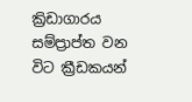ක්‍රිඩාගාරය සම්ප්‍රාප්ත වන විට ක්‍රීඩකයන්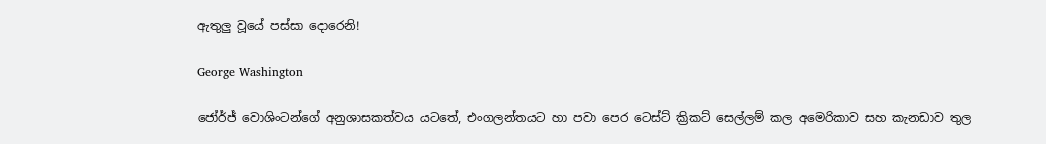ඇතුලු වූයේ පස්සා දොරෙනි!

George Washington

ජෝර්ජ් වොශිංටන්ගේ අනුශාසකත්වය යටතේ, එංගලන්තයට හා පවා පෙර ටෙස්ට් ක්‍රිකට් සෙල්ලම් කල අමෙරිකාව සහ කැනඩාව තුල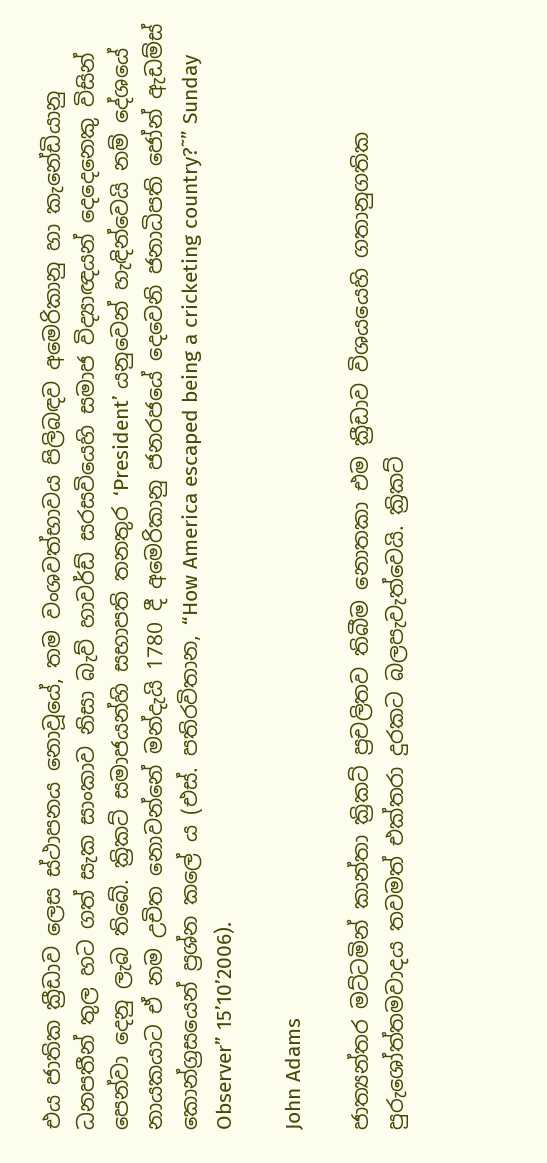එය ජාතික ක්‍රීඩාව ලෙස ස්ථාපනය නොවූයේ, තම වංශවත්භාවය පිලිබඳව අමෙරිකානු හා කැනේඩියානු ධනපතීන් තුල හට ගත් සැක සාංකාව නිසා බැව් හාවර්ඩ් සරසවියෙහි සමාජ විද්‍යාඥයන් දෙදෙනෙකු විසින් පෙන්වා දෙනු ලැබ තිබේ. ක්‍රිකට් සමාජයන්හි සභාපති තනතුර ‘President’ යනුවෙන් හැඳින්වෙයි නම් දේශයේ නායකයාට ඒ නම උචිත නොවන්නේ මන්දැයි 1780 දී අමෙරිකානු ජනරජයේ දෙවෙනි ජනාධිපති ජෝන් ඇඩම්ස් කොන්ග්‍රසයෙන් ප්‍රශ්න කලේ ය (එස්. පතිරවිතාන, “How America escaped being a cricketing country?˜” Sunday Observer” 15’10’2006).

John Adams

ජාත්‍යන්තර මට්ටමින් කාන්තා ක්‍රිකට් ප්‍රචලිතව තිබීම නොතකා එම ක්‍රීඩාව විශයයෙහි ගතානුගතික පුරුශෝත්තමවාදය තවමත් එක්තරා දුරකට බලපැවැත්වෙයි. ක්‍රිකට්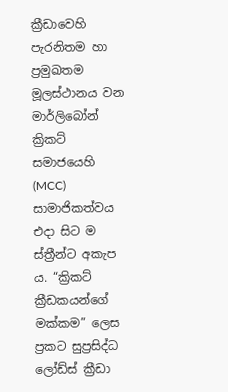ක්‍රීඩාවෙහි පැරනිතම හා ප්‍රමුඛතම මූලස්ථානය වන මාර්ලිබෝන් ක්‍රිකට් සමාජයෙහි (MCC) සාමාජිකත්වය එදා සිට ම ස්ත්‍රීන්ට අකැප ය. “ක්‍රිකට් ක්‍රීඩකයන්ගේ මක්කම” ලෙස ප්‍රකට සුප්‍රසිද්ධ ලෝඩ්ස් ක්‍රීඩා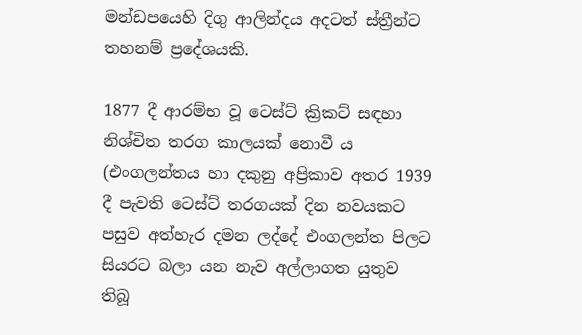මන්ඩපයෙහි දිගු ආලින්දය අදටත් ස්ත්‍රීන්ට තහනම් ප්‍රදේශයකි.

1877 දී ආරම්භ වූ ටෙස්ට් ක්‍රිකට් සඳහා නිශ්චිත තරග කාලයක් නොවී ය (එංගලන්තය හා දකුනු අප්‍රිකාව අතර 1939 දී පැවති ටෙස්ට් තරගයක් දින නවයකට පසුව අත්හැර දමන ලද්දේ එංගලන්ත පිලට සියරට බලා යන නැව අල්ලාගත යුතුව තිබූ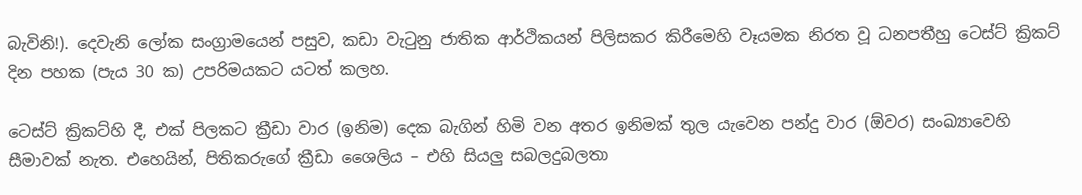බැවිනි!). දෙවැනි ලෝක සංග්‍රාමයෙන් පසුව, කඩා වැටුනු ජාතික ආර්ථිකයන් පිලිසකර කිරීමෙහි වෑයමක නිරත වූ ධනපතීහු ටෙස්ට් ක්‍රිකට් දින පහක (පැය 30 ක) උපරිමයකට යටත් කලහ.

ටෙස්ට් ක්‍රිකට්හි දී, එක් පිලකට ක්‍රීඩා වාර (ඉනිම) දෙක බැගින් හිමි වන අතර ඉනිමක් තුල යැවෙන පන්දු වාර (ඕවර) සංඛ්‍යාවෙහි සීමාවක් නැත. එහෙයින්, පිතිකරුගේ ක්‍රීඩා ශෛලිය – එහි සියලු සබලදුබලතා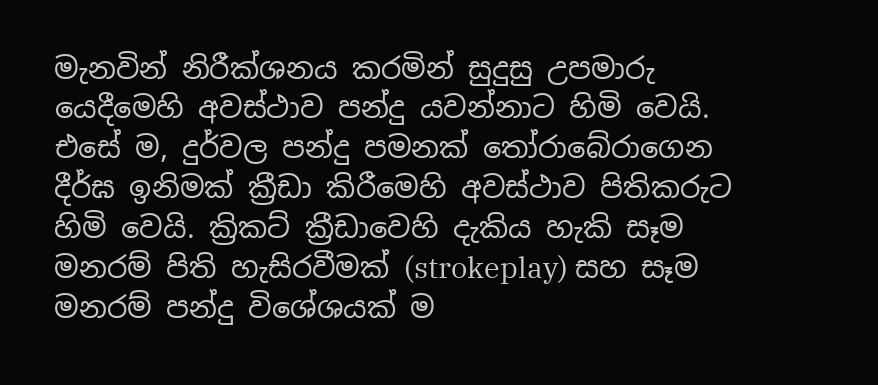මැනවින් නිරීක්ශනය කරමින් සුදුසු උපමාරු යෙදීමෙහි අවස්ථාව පන්දු යවන්නාට හිමි වෙයි. එසේ ම, දුර්වල පන්දු පමනක් තෝරාබේරාගෙන දීර්ඝ ඉනිමක් ක්‍රීඩා කිරීමෙහි අවස්ථාව පිතිකරුට හිමි වෙයි. ක්‍රිකට් ක්‍රීඩාවෙහි දැකිය හැකි සෑම මනරම් පිති හැසිරවීමක් (strokeplay) සහ සෑම මනරම් පන්දු විශේශයක් ම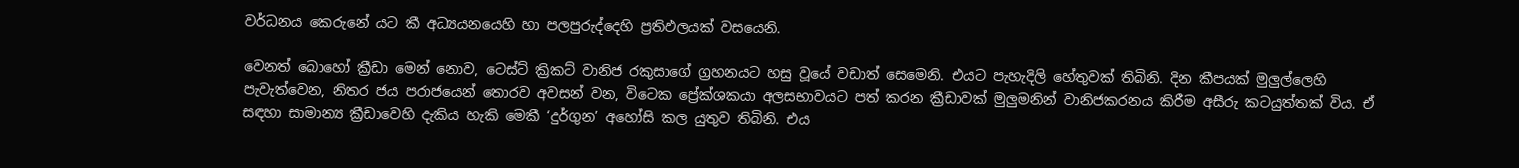වර්ධනය කෙරුනේ යට කී අධ්‍යයනයෙහි හා පලපුරුද්දෙහි ප්‍රතිඵලයක් වසයෙනි.

වෙනත් බොහෝ ක්‍රීඩා මෙන් නොව, ටෙස්ට් ක්‍රිකට් වානිජ රකුසාගේ ග්‍රහනයට හසු වූයේ වඩාත් සෙමෙනි. එයට පැහැදිලි හේතුවක් තිබිනි. දින කීපයක් මුලුල්ලෙහි පැවැත්වෙන, නිතර ජය පරාජයෙන් තොරව අවසන් වන, විටෙක ප්‍රේක්ශකයා අලසභාවයට පත් කරන ක්‍රීඩාවක් මුලුමනින් වානිජකරනය කිරීම අසීරු කටයුත්තක් විය. ඒ සඳහා සාමාන්‍ය ක්‍රීඩාවෙහි දැකිය හැකි මෙකී ‘දුර්ගුන’ අහෝසි කල යුතුව තිබිනි. එය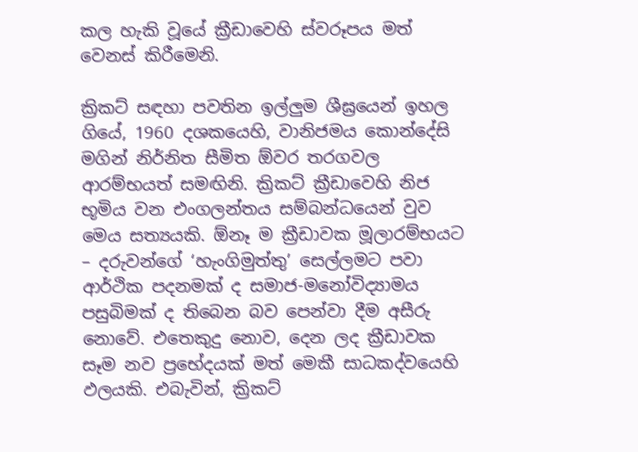කල හැකි වූයේ ක්‍රීඩාවෙහි ස්වරූපය මත් වෙනස් කිරීමෙනි.

ක්‍රිකට් සඳහා පවතින ඉල්ලුම ශීඝ්‍රයෙන් ඉහල ගියේ, 1960 දශකයෙහි, වානිජමය කොන්දේසි මගින් නිර්නිත සීමිත ඕවර තරගවල ආරම්භයත් සමඟිනි. ක්‍රිකට් ක්‍රීඩාවෙහි නිජ භූමිය වන එංගලන්තය සම්බන්ධයෙන් වුව මෙය සත්‍යයකි. ඕනෑ ම ක්‍රීඩාවක මූලාරම්භයට – දරුවන්ගේ ‘හැංගිමුත්තු’ සෙල්ලමට පවා ආර්ථික පදනමක් ද සමාජ-මනෝවිද්‍යාමය පසුබිමක් ද තිබෙන බව පෙන්වා දීම අසීරු නොවේ. එතෙකුදු නොව, දෙන ලද ක්‍රීඩාවක සෑම නව ප්‍රභේදයක් මත් මෙකී සාධකද්වයෙහි ඵලයකි. එබැවින්, ක්‍රිකට්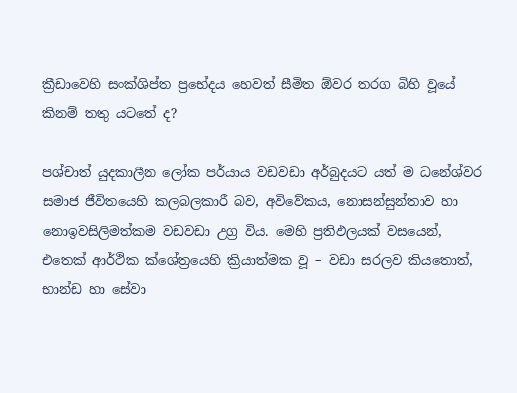ක්‍රීඩාවෙහි සංක්ශිප්ත ප්‍රභේදය හෙවත් සීමිත ඕවර තරග බිහි වූයේ කිනම් තතු යටතේ ද?

පශ්චාත් යුදකාලීන ලෝක පර්යාය වඩවඩා අර්බුදයට යත් ම ධනේශ්වර සමාජ ජීවිතයෙහි කලබලකාරී බව, අවිවේකය, නොසන්සුන්තාව හා නොඉවසිලිමත්කම වඩවඩා උග්‍ර විය. මෙහි ප්‍රතිඵලයක් වසයෙන්, එතෙක් ආර්ථික ක්ශේත්‍රයෙහි ක්‍රියාත්මක වූ – වඩා සරලව කියතොත්, භාන්ඩ හා සේවා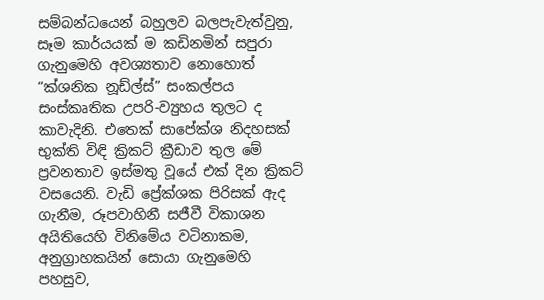සම්බන්ධයෙන් බහුලව බලපැවැත්වුනු, සෑම කාර්යයක් ම කඩිනමින් සපුරා ගැනුමෙහි අවශ්‍යතාව නොහොත් “ක්ශනික නූඩ්ල්ස්” සංකල්පය සංස්කෘතික උපරි-ව්‍යුහය තුලට ද කාවැදිනි. එතෙක් සාපේක්ශ නිදහසක් භුක්ති විඳි ක්‍රිකට් ක්‍රීඩාව තුල මේ ප්‍රවනතාව ඉස්මතු වූයේ එක් දින ක්‍රිකට් වසයෙනි. වැඩි ප්‍රේක්ශක පිරිසක් ඇද ගැනීම, රූපවාහිනී සජීවී විකාශන අයිතියෙහි විනිමේය වටිනාකම, අනුග්‍රාහකයින් සොයා ගැනුමෙහි පහසුව,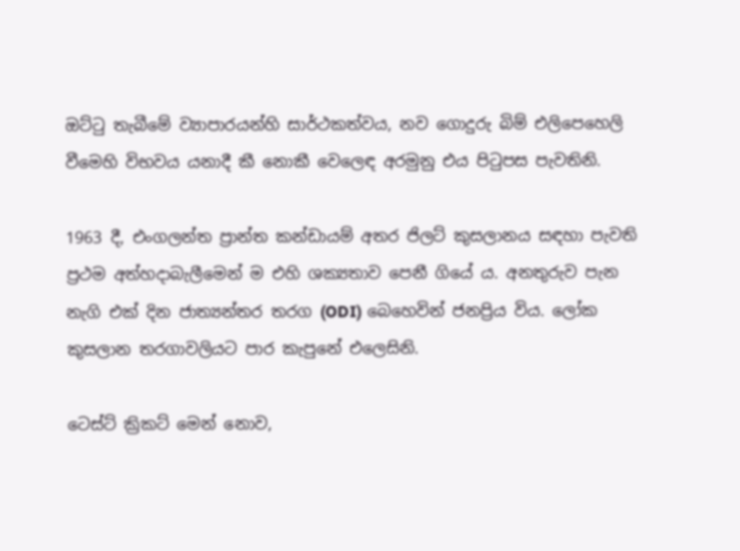ඔට්ටු තැබීමේ ව්‍යාපාරයන්හි සාර්ථකත්වය, නව ගොදුරු බිම් එලිපෙහෙලි වීමෙහි විභවය යනාදී කී නොකී වෙලෙඳ අරමුනු එය පිටුපස පැවතිනි.

1963 දී, එංගලන්ත ප්‍රාන්ත කන්ඩායම් අතර ජිලට් කුසලානය සඳහා පැවති ප්‍රථම අත්හදාබැලීමෙන් ම එහි ශක්‍යතාව පෙනී ගියේ ය. අනතුරුව පැන නැගි එක් දින ජාත්‍යන්තර තරග (ODI) බෙහෙවින් ජනප්‍රිය විය. ලෝක කුසලාන තරගාවලියට පාර කැපුනේ එලෙසිනි.

ටෙස්ට් ක්‍රිකට් මෙන් නොව,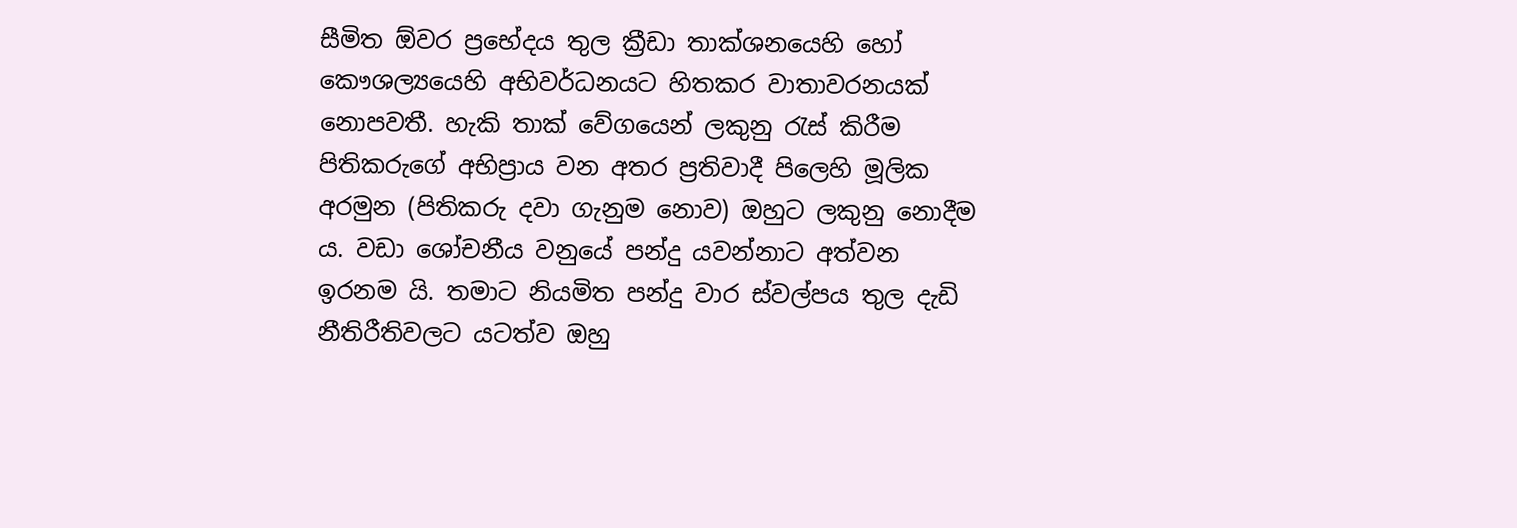සීමිත ඕවර ප්‍රභේදය තුල ක්‍රීඩා තාක්ශනයෙහි හෝ කෞශල්‍යයෙහි අභිවර්ධනයට හිතකර වාතාවරනයක් නොපවතී. හැකි තාක් වේගයෙන් ලකුනු රැස් කිරීම පිතිකරුගේ අභිප්‍රාය වන අතර ප්‍රතිවාදී පිලෙහි මූලික අරමුන (පිතිකරු දවා ගැනුම නොව) ඔහුට ලකුනු නොදීම ය. වඩා ශෝචනීය වනුයේ පන්දු යවන්නාට අත්වන ඉරනම යි. තමාට නියමිත පන්දු වාර ස්වල්පය තුල දැඩි නීතිරීතිවලට යටත්ව ඔහු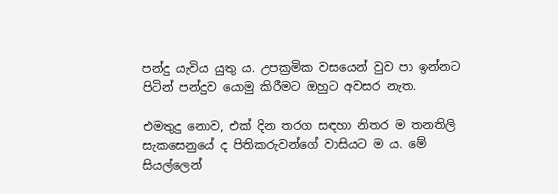පන්දු යැවිය යුතු ය. උපක්‍රමික වසයෙන් වුව පා ඉන්නට පිටින් පන්දුව යොමු කිරීමට ඔහුට අවසර නැත.

එමතුදු නොව, එක් දින තරග සඳහා නිතර ම තනතිලි සැකසෙනුයේ ද පිතිකරුවන්ගේ වාසියට ම ය. මේ සියල්ලෙන්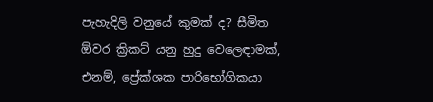පැහැදිලි වනුයේ කුමක් ද? සීමිත ඕවර ක්‍රිකට් යනු හුදු වෙලෙඳාමක්, එනම්, ප්‍රේක්ශක පාරිභෝගිකයා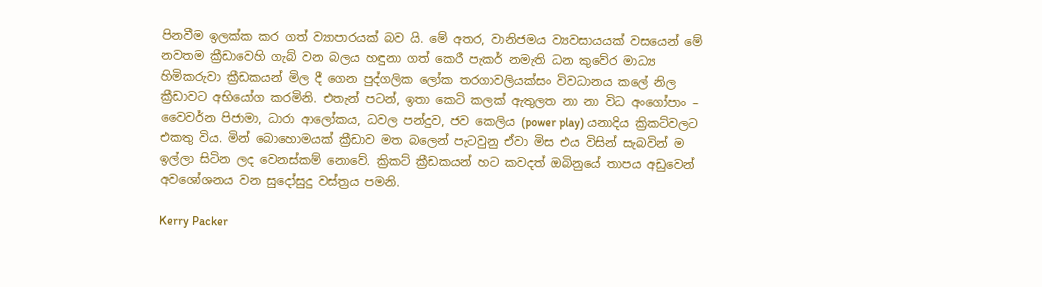පිනවීම ඉලක්ක කර ගත් ව්‍යාපාරයක් බව යි. මේ අතර, වානිජමය ව්‍යවසායයක් වසයෙන් මේ නවතම ක්‍රීඩාවෙහි ගැබ් වන බලය හඳුනා ගත් කෙරී පැකර් නමැති ධන කුවේර මාධ්‍ය හිමිකරුවා ක්‍රීඩකයන් මිල දී ගෙන පුද්ගලික ලෝක තරගාවලියක්සං විවධානය කලේ නිල ක්‍රීඩාවට අභියෝග කරමිනි. එතැන් පටන්, ඉතා කෙටි කලක් ඇතුලත නා නා විධ අංගෝපාං – වෛවර්න පිජාමා, ධාරා ආලෝකය, ධවල පන්දුව, ජව කෙලිය (power play) යනාදිය ක්‍රිකට්වලට එකතු විය. මින් බොහොමයක් ක්‍රීඩාව මත බලෙන් පැටවුනු ඒවා මිස එය විසින් සැබවින් ම ඉල්ලා සිටින ලද වෙනස්කම් නොවේ. ක්‍රිකට් ක්‍රීඩකයන් හට කවදත් ඔබිනුයේ තාපය අඩුවෙන් අවශෝශනය වන සුදෝසුදු වස්ත්‍රය පමනි.

Kerry Packer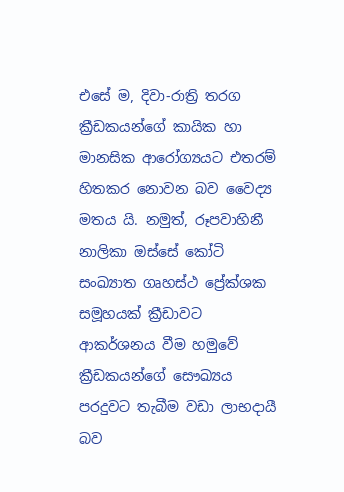එසේ ම, දිවා-රාත්‍රි තරග ක්‍රීඩකයන්ගේ කායික හා මානසික ආරෝග්‍යයට එතරම් හිතකර නොවන බව වෛද්‍ය මතය යි. නමුත්, රූපවාහිනී නාලිකා ඔස්සේ කෝටි සංඛ්‍යාත ගෘහස්ථ ප්‍රේක්ශක සමූහයක් ක්‍රීඩාවට ආකර්ශනය වීම හමුවේ ක්‍රීඩකයන්ගේ සෞඛ්‍යය පරදුවට තැබීම වඩා ලාභදායී බව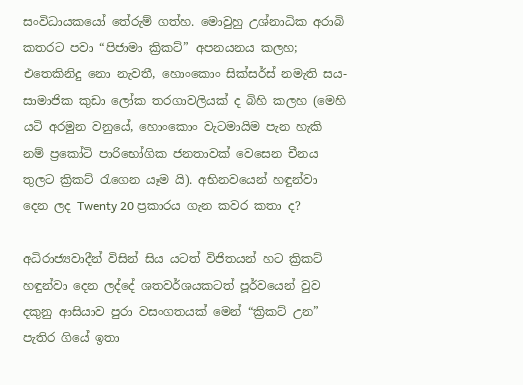සංවිධායකයෝ තේරුම් ගත්හ. මොවුහු උශ්නාධික අරාබි කතරට පවා “පිජාමා ක්‍රිකට්” අපනයනය කලහ; එතෙකිනිදු නො නැවතී, හොංකොං සික්සර්ස් නමැති සය-සාමාජික කුඩා ලෝක තරගාවලියක් ද බිහි කලහ (මෙහි යටි අරමුන වනුයේ, හොංකොං වැටමායිම පැන හැකි නම් ප්‍රකෝටි පාරිභෝගික ජනතාවක් වෙසෙන චීනය තුලට ක්‍රිකට් රැගෙන යෑම යි). අභිනවයෙන් හඳුන්වා දෙන ලද Twenty 20 ප්‍රකාරය ගැන කවර කතා ද?

අධිරාජ්‍යවාදීන් විසින් සිය යටත් විජිතයන් හට ක්‍රිකට් හඳුන්වා දෙන ලද්දේ ශතවර්ශයකටත් පූර්වයෙන් වුව දකුනු ආසියාව පුරා වසංගතයක් මෙන් “ක්‍රිකට් උන” පැතිර ගියේ ඉතා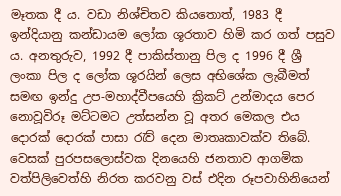මෑතක දී ය. වඩා නිශ්චිතව කියතොත්, 1983 දී ඉන්දියානු කන්ඩායම ලෝක ශූරතාව හිමි කර ගත් පසුව ය. අනතුරුව, 1992 දී පාකිස්තානු පිල ද 1996 දී ශ්‍රී ලංකා පිල ද ලෝක ශූරයින් ලෙස අභිශේක ලැබීමත් සමඟ ඉන්දු උප-මහාද්වීපයෙහි ක්‍රිකට් උන්මාදය පෙර නොවූවිරූ මට්ටමට උත්සන්න වූ අතර මෙකල එය දොරක් දොරක් පාසා රැව් දෙන මාතෘකාවක්ව තිබේ. වෙසක් පුරපසලොස්වක දිනයෙහි ජනතාව ආගමික වත්පිලිවෙත්හි නිරත කරවනු වස් එදින රූපවාහිනියෙන්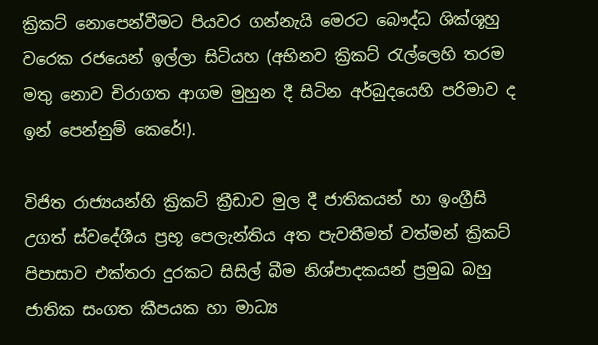ක්‍රිකට් නොපෙන්වීමට පියවර ගන්නැයි මෙරට බෞද්ධ ශික්ශූහු වරෙක රජයෙන් ඉල්ලා සිටියහ (අභිනව ක්‍රිකට් රැල්ලෙහි තරම මතු නොව චිරාගත ආගම මුහුන දී සිටින අර්බුදයෙහි පරිමාව ද ඉන් පෙන්නුම් කෙරේ!).

විජිත රාජ්‍යයන්හි ක්‍රිකට් ක්‍රීඩාව මුල දී ජාතිකයන් හා ඉංග්‍රීසි උගත් ස්වදේශීය ප්‍රභූ පෙලැන්තිය අත පැවතීමත් වත්මන් ක්‍රිකට් පිපාසාව එක්තරා දුරකට සිසිල් බීම නිශ්පාදකයන් ප්‍රමුඛ බහු ජාතික සංගත කීපයක හා මාධ්‍ය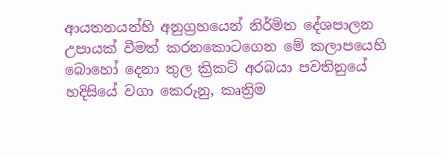ආයතනයන්හි අනුග්‍රහයෙන් නිර්මිත දේශපාලන උපායක් වීමත් කරනකොටගෙන මේ කලාපයෙහි බොහෝ දෙනා තුල ක්‍රිකට් අරබයා පවතිනුයේ හදිසියේ වගා කෙරුනු, කෘත්‍රිම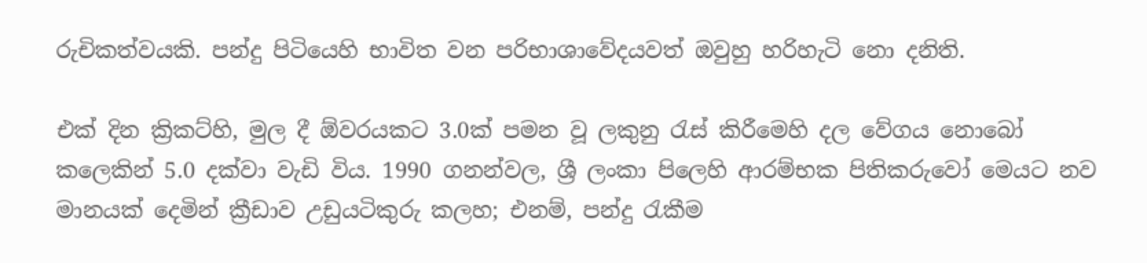රුචිකත්වයකි. පන්දු පිටියෙහි භාවිත වන පරිභාශාවේදයවත් ඔවුහු හරිහැටි නො දනිති.

එක් දින ක්‍රිකට්හි, මුල දී ඕවරයකට 3.0ක් පමන වූ ලකුනු රැස් කිරීමෙහි දල වේගය නොබෝ කලෙකින් 5.0 දක්වා වැඩි විය. 1990 ගනන්වල, ශ්‍රී ලංකා පිලෙහි ආරම්භක පිතිකරුවෝ මෙයට නව මානයක් දෙමින් ක්‍රීඩාව උඩුයටිකුරු කලහ; එනම්, පන්දු රැකීම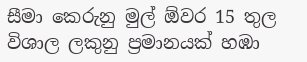සීමා කෙරුනු මුල් ඕවර 15 තුල විශාල ලකුනු ප්‍රමානයක් හඹා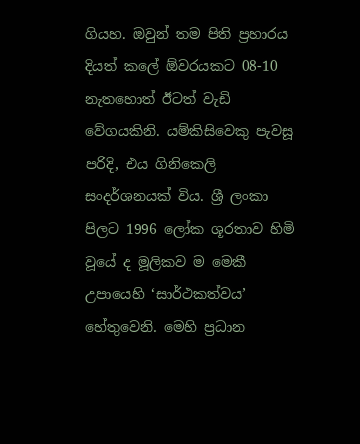ගියහ. ඔවුන් තම පිති ප්‍රහාරය දියත් කලේ ඕවරයකට 08-10 නැතහොත් ඊටත් වැඩි වේගයකිනි. යම්කිසිවෙකු පැවසූ පරිදි, එය ගිනිකෙලි සංදර්ශනයක් විය. ශ්‍රී ලංකා පිලට 1996 ලෝක ශූරතාව හිමි වූයේ ද මූලිකව ම මෙකී උපායෙහි ‘සාර්ථකත්වය’ හේතුවෙනි. මෙහි ප්‍රධාන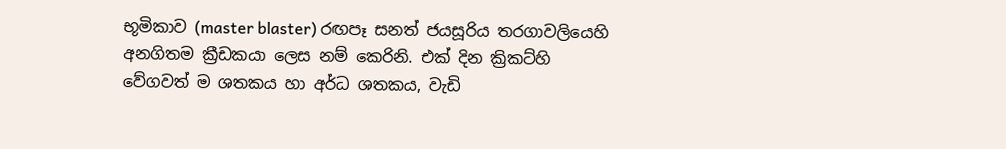භූමිකාව (master blaster) රඟපෑ සනත් ජයසූරිය තරගාවලියෙහි අනගිතම ක්‍රීඩකයා ලෙස නම් කෙරිනි. එක් දින ක්‍රිකට්හි වේගවත් ම ශතකය හා අර්ධ ශතකය, වැඩි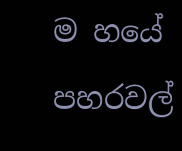ම හයේ පහරවල්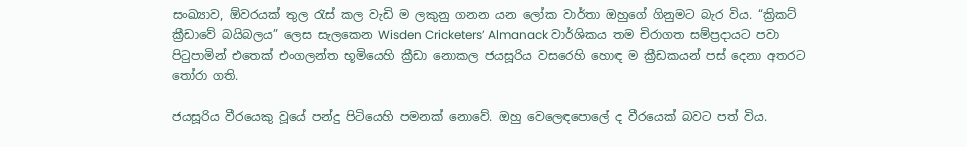සංඛ්‍යාව, ඕවරයක් තුල රැස් කල වැඩි ම ලකුනු ගනන යන ලෝක වාර්තා ඔහුගේ ගිනුමට බැර විය. “ක්‍රිකට් ක්‍රීඩාවේ බයිබලය” ලෙස සැලකෙන Wisden Cricketers’ Almanack වාර්ශිකය තම චිරාගත සම්ප්‍රදායට පවා පිටුපාමින් එතෙක් එංගලන්ත භූමියෙහි ක්‍රීඩා නොකල ජයසූරිය වසරෙහි හොඳ ම ක්‍රීඩකයන් පස් දෙනා අතරට තෝරා ගති.

ජයසූරිය වීරයෙකු වූයේ පන්දු පිටියෙහි පමනක් නොවේ. ඔහු වෙලෙඳපොලේ ද වීරයෙක් බවට පත් විය.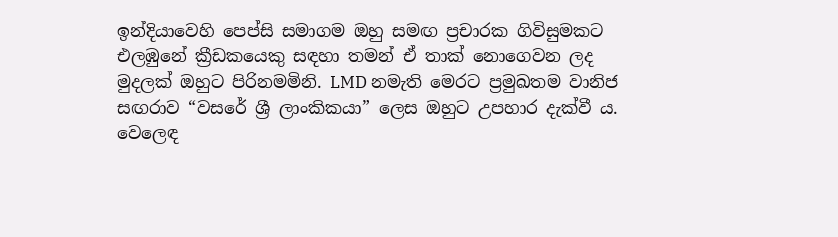ඉන්දියාවෙහි පෙප්සි සමාගම ඔහු සමඟ ප්‍රචාරක ගිවිසුමකට එලඹුනේ ක්‍රීඩකයෙකු සඳහා තමන් ඒ තාක් නොගෙවන ලද මුදලක් ඔහුට පිරිනමමිනි. LMD නමැති මෙරට ප්‍රමුඛතම වානිජ සඟරාව “වසරේ ශ්‍රී ලාංකිකයා” ලෙස ඔහුට උපහාර දැක්වී ය. වෙලෙඳ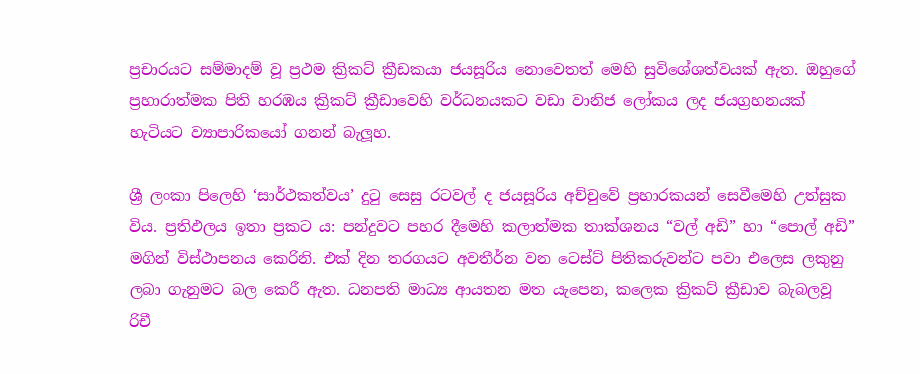ප්‍රචාරයට සම්මාදම් වූ ප්‍රථම ක්‍රිකට් ක්‍රීඩකයා ජයසූරිය නොවෙතත් මෙහි සුවිශේශත්වයක් ඇත. ඔහුගේ ප්‍රහාරාත්මක පිති හරඹය ක්‍රිකට් ක්‍රීඩාවෙහි වර්ධනයකට වඩා වානිජ ලෝකය ලද ජයග්‍රහනයක් හැටියට ව්‍යාපාරිකයෝ ගනන් බැලූහ.

ශ්‍රී ලංකා පිලෙහි ‘සාර්ථකත්වය’ දුටු සෙසු රටවල් ද ජයසූරිය අච්චුවේ ප්‍රහාරකයන් සෙවීමෙහි උත්සුක විය. ප්‍රතිඵලය ඉතා ප්‍රකට ය: පන්දුවට පහර දීමෙහි කලාත්මක තාක්ශනය “වල් අඩි” හා “පොල් අඩි” මගින් විස්ථාපනය කෙරිනි. එක් දින තරගයට අවතීර්න වන ටෙස්ට් පිතිකරුවන්ට පවා එලෙස ලකුනු ලබා ගැනුමට බල කෙරී ඇත. ධනපති මාධ්‍ය ආයතන මත යැපෙන, කලෙක ක්‍රිකට් ක්‍රීඩාව බැබලවූ රිචී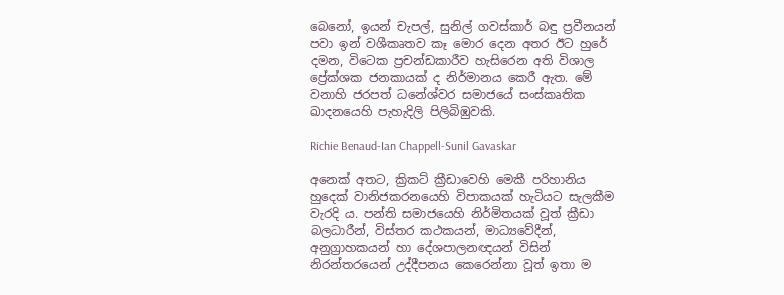බෙනෝ, ඉයන් චැපල්, සුනිල් ගවස්කාර් බඳු ප්‍රවීනයන් පවා ඉන් වශීකෘතව කෑ මොර දෙන අතර ඊට හුරේ දමන, විටෙක ප්‍රචන්ඩකාරීව හැසිරෙන අති විශාල ප්‍රේක්ශක ජනකායක් ද නිර්මානය කෙරී ඇත. මේ වනාහි ජරපත් ධනේශ්වර සමාජයේ සංස්කෘතික ඛාදනයෙහි පැහැදිලි පිලිබිඹුවකි.

Richie Benaud-Ian Chappell-Sunil Gavaskar

අනෙක් අතට, ක්‍රිකට් ක්‍රීඩාවෙහි මෙකී පරිහානිය හුදෙක් වානිජකරනයෙහි විපාකයක් හැටියට සැලකීම වැරදි ය. පන්ති සමාජයෙහි නිර්මිතයක් වූත් ක්‍රීඩා බලධාරීන්, විස්තර කථකයන්, මාධ්‍යවේදීන්, අනුග්‍රාහකයන් හා දේශපාලනඥයන් විසින් නිරන්තරයෙන් උද්දීපනය කෙරෙන්නා වූත් ඉතා ම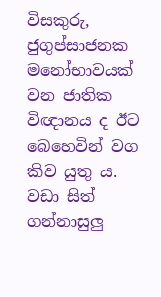විසකුරු, ජුගුප්සාජනක මනෝභාවයක් වන ජාතික විඥානය ද ඊට බෙහෙවින් වග කිව යුතු ය. වඩා සිත් ගන්නාසුලු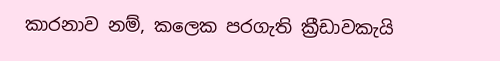කාරනාව නම්, කලෙක පරගැති ක්‍රීඩාවකැයි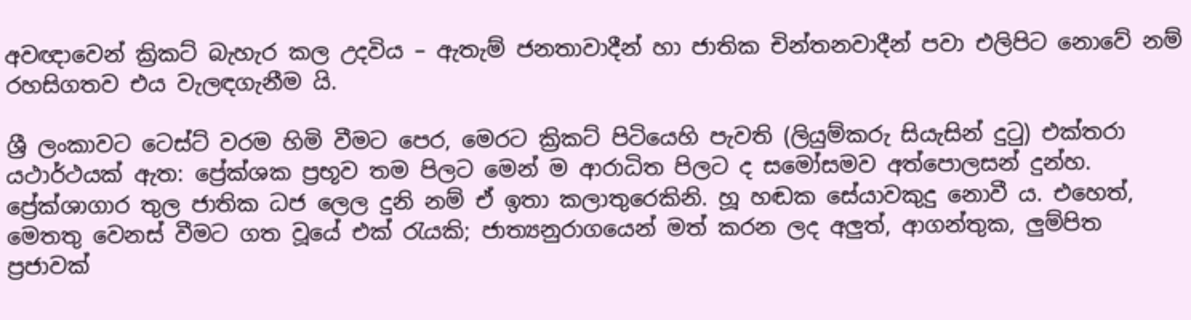අවඥාවෙන් ක්‍රිකට් බැහැර කල උදවිය – ඇතැම් ජනතාවාදීන් හා ජාතික චින්තනවාදීන් පවා එලිපිට නොවේ නම් රහසිගතව එය වැලඳගැනීම යි.

ශ්‍රී ලංකාවට ටෙස්ට් වරම හිමි වීමට පෙර, මෙරට ක්‍රිකට් පිටියෙහි පැවති (ලියුම්කරු සියැසින් දුටු) එක්තරා යථාර්ථයක් ඇත: ප්‍රේක්ශක ප්‍රභූව තම පිලට මෙන් ම ආරාධිත පිලට ද සමෝසමව අත්පොලසන් දුන්හ. ප්‍රේක්ශාගාර තුල ජාතික ධජ ලෙල දුනි නම් ඒ ඉතා කලාතුරෙකිනි. හූ හඬක සේයාවකුදු නොවී ය. එහෙත්, මෙතතු වෙනස් වීමට ගත වූයේ එක් රැයකි; ජාත්‍යනුරාගයෙන් මත් කරන ලද අලුත්, ආගන්තුක, ලුම්පිත ප්‍රජාවක්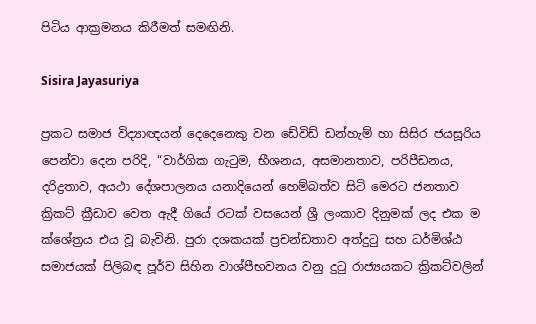පිටිය ආක්‍රමනය කිරීමත් සමඟිනි.

Sisira Jayasuriya

ප්‍රකට සමාජ විද්‍යාඥයන් දෙදෙනෙකු වන ඩේවිඩ් ඩන්හැම් හා සිසිර ජයසූරිය පෙන්වා දෙන පරිදි, “වාර්ගික ගැටුම, භීශනය, අසමානතාව, පරිපීඩනය, දරිද්‍රතාව, අයථා දේශපාලනය යනාදියෙන් හෙම්බත්ව සිටි මෙරට ජනතාව ක්‍රිකට් ක්‍රීඩාව වෙත ඇදී ගියේ රටක් වසයෙන් ශ්‍රී ලංකාව දිනුමක් ලද එක ම ක්ශේත්‍රය එය වූ බැවිනි. පුරා දශකයක් ප්‍රචන්ඩතාව අත්දුටු සහ ධර්මිශ්ඨ සමාජයක් පිලිබඳ පූර්ව සිහින වාශ්පීභවනය වනු දුටු රාජ්‍යයකට ක්‍රිකට්වලින්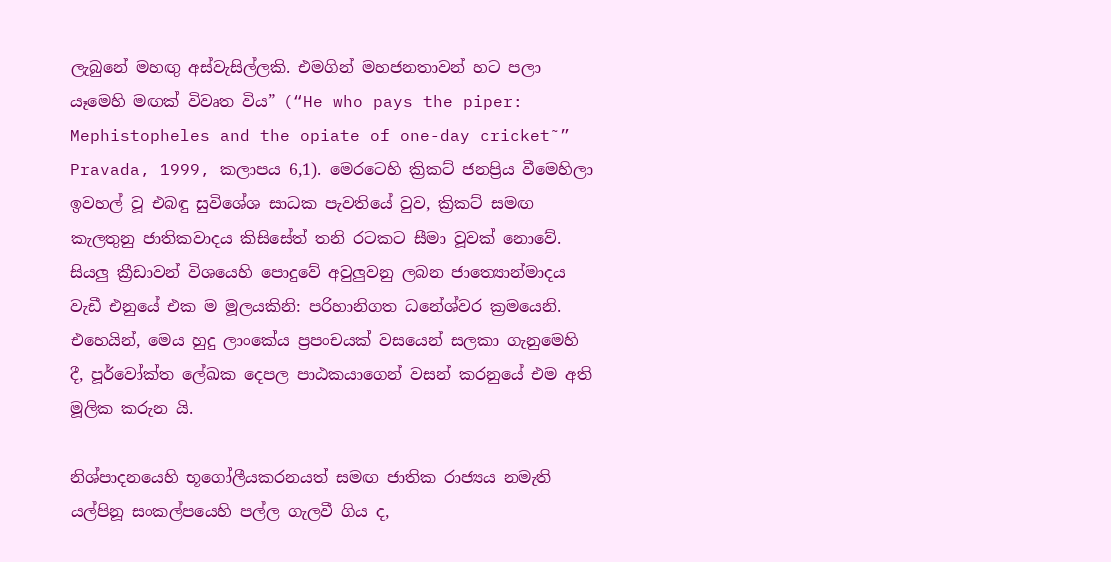ලැබුනේ මහඟු අස්වැසිල්ලකි. එමගින් මහජනතාවන් හට පලා යෑමෙහි මඟක් විවෘත විය” (“He who pays the piper: Mephistopheles and the opiate of one-day cricket˜” Pravada, 1999, කලාපය 6,1). මෙරටෙහි ක්‍රිකට් ජනප්‍රිය වීමෙහිලා ඉවහල් වූ එබඳු සුවිශේශ සාධක පැවතියේ වුව, ක්‍රිකට් සමඟ කැලතුනු ජාතිකවාදය කිසිසේත් තනි රටකට සීමා වූවක් නොවේ. සියලු ක්‍රීඩාවන් විශයෙහි පොදුවේ අවුලුවනු ලබන ජාත්‍යොන්මාදය වැඩී එනුයේ එක ම මූලයකිනි: පරිහානිගත ධනේශ්වර ක්‍රමයෙනි. එහෙයින්, මෙය හුදු ලාංකේය ප්‍රපංචයක් වසයෙන් සලකා ගැනුමෙහි දී, පූර්වෝක්ත ලේඛක දෙපල පාඨකයාගෙන් වසන් කරනුයේ එම අති මූලික කරුන යි.

නිශ්පාදනයෙහි භූගෝලීයකරනයත් සමඟ ජාතික රාජ්‍යය නමැති යල්පිනූ සංකල්පයෙහි පල්ල ගැලවී ගිය ද,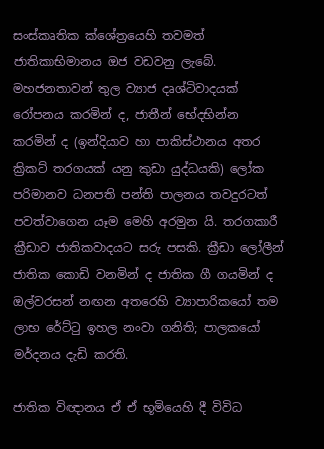සංස්කෘතික ක්ශේත්‍රයෙහි තවමත් ජාතිකාභිමානය ඔජ වඩවනු ලැබේ. මහජනතාවන් තුල ව්‍යාජ දෘශ්ටිවාදයක් රෝපනය කරමින් ද, ජාතීන් භේදභින්න කරමින් ද (ඉන්දියාව හා පාකිස්ථානය අතර ක්‍රිකට් තරගයක් යනු කුඩා යුද්ධයකි) ලෝක පරිමානව ධනපති පන්ති පාලනය තවදුරටත් පවත්වාගෙන යෑම මෙහි අරමුන යි. තරගකාරී ක්‍රීඩාව ජාතිකවාදයට සරු පසකි. ක්‍රීඩා ලෝලීන් ජාතික කොඩි වනමින් ද ජාතික ගී ගයමින් ද ඔල්වරසන් නඟන අතරෙහි ව්‍යාපාරිකයෝ තම ලාභ රේට්ටු ඉහල නංවා ගනිති; පාලකයෝ මර්දනය දැඩි කරති.

ජාතික විඥානය ඒ ඒ භූමියෙහි දී විවිධ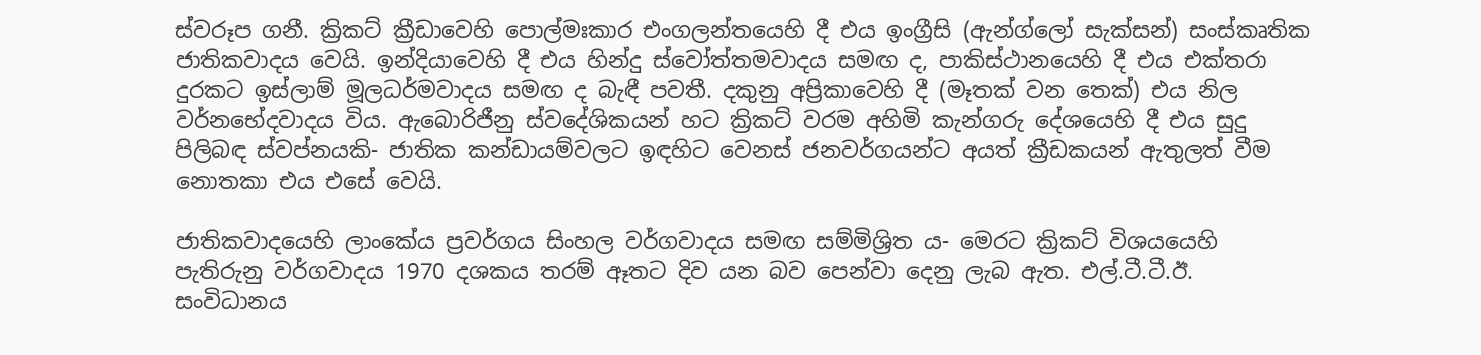ස්වරූප ගනී. ක්‍රිකට් ක්‍රීඩාවෙහි පොල්මඃකාර එංගලන්තයෙහි දී එය ඉංග්‍රීසි (ඇන්ග්ලෝ සැක්සන්) සංස්කෘතික ජාතිකවාදය වෙයි. ඉන්දියාවෙහි දී එය හින්දු ස්වෝත්තමවාදය සමඟ ද, පාකිස්ථානයෙහි දී එය එක්තරා දුරකට ඉස්ලාම් මූලධර්මවාදය සමඟ ද බැඳී පවතී. දකුනු අප්‍රිකාවෙහි දී (මෑතක් වන තෙක්) එය නිල වර්නභේදවාදය විය. ඇබොරිජීනු ස්වදේශිකයන් හට ක්‍රිකට් වරම අහිමි කැන්ගරු දේශයෙහි දී එය සුදු පිලිබඳ ස්වප්නයකි- ජාතික කන්ඩායම්වලට ඉඳහිට වෙනස් ජනවර්ගයන්ට අයත් ක්‍රීඩකයන් ඇතුලත් වීම නොතකා එය එසේ වෙයි.

ජාතිකවාදයෙහි ලාංකේය ප්‍රවර්ගය සිංහල වර්ගවාදය සමඟ සම්මිශ්‍රිත ය- මෙරට ක්‍රිකට් විශයයෙහි පැතිරුනු වර්ගවාදය 1970 දශකය තරම් ඈතට දිව යන බව පෙන්වා දෙනු ලැබ ඇත. එල්.ටී.ටී.ඊ. සංවිධානය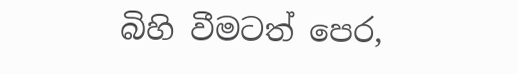බිහි වීමටත් පෙර,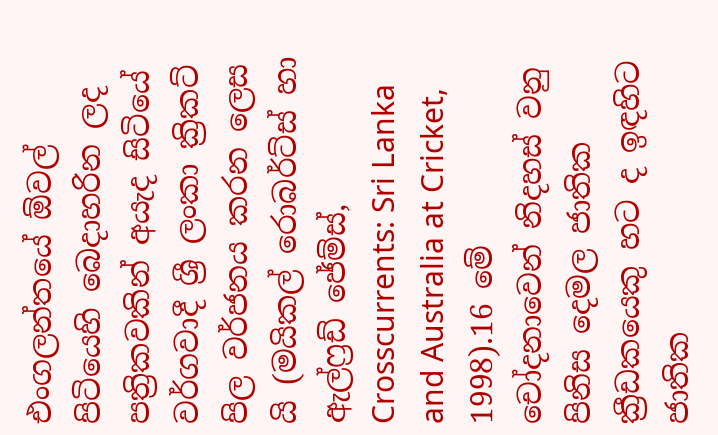එංගලන්තයේ ඕවල් පිටියෙහි බෙදාහරින ලද පත්‍රිකවකින් අයැද සිටියේ වර්ගවාදී ශ්‍රී ලංකා ක්‍රිකට් පිල වර්ජනය කරන ලෙස යි (මයිකල් රොබර්ට්ස් හා ඇල්ෆ්‍රඩ් ජේම්ස්, Crosscurrents: Sri Lanka and Australia at Cricket, 1998).16 මේ චෝදනාවෙන් නිදහස් වනු පිනිස දෙමල ජාතික ක්‍රීඩකයෙකු හට ද ඉඳහිට ජාතික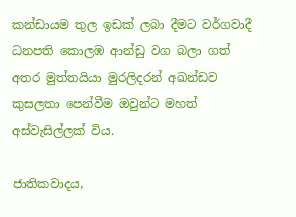කන්ඩායම තුල ඉඩක් ලබා දීමට වර්ගවාදී ධනපති කොලඹ ආන්ඩු වග බලා ගත් අතර මුත්තයියා මුරලිදරන් අඛන්ඩව කුසලතා පෙන්වීම ඔවුන්ට මහත් අස්වැසිල්ලක් විය.

ජාතිකවාදය,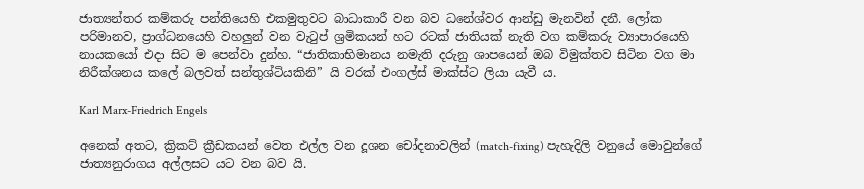ජාත්‍යන්තර කම්කරු පන්තියෙහි එකමුතුවට බාධාකාරී වන බව ධනේශ්වර ආන්ඩු මැනවින් දනී. ලෝක පරිමානව, ප්‍රාග්ධනයෙහි වහලුන් වන වැටුප් ශ්‍රමිකයන් හට රටක් ජාතියක් නැති වග කම්කරු ව්‍යාපාරයෙහි නායකයෝ එදා සිට ම පෙන්වා දුන්හ. “ජාතිකාභිමානය නමැති දරුනු ශාපයෙන් ඔබ විමුක්තව සිටින වග මා නිරීක්ශනය කලේ බලවත් සන්තුශ්ටියකිනි” යි වරක් එංගල්ස් මාක්ස්ට ලියා යැවී ය.

Karl Marx-Friedrich Engels

අනෙක් අතට, ක්‍රිකට් ක්‍රීඩකයන් වෙත එල්ල වන දූශන චෝදනාවලින් (match-fixing) පැහැදිලි වනුයේ මොවුන්ගේ ජාත්‍යනුරාගය අල්ලසට යට වන බව යි.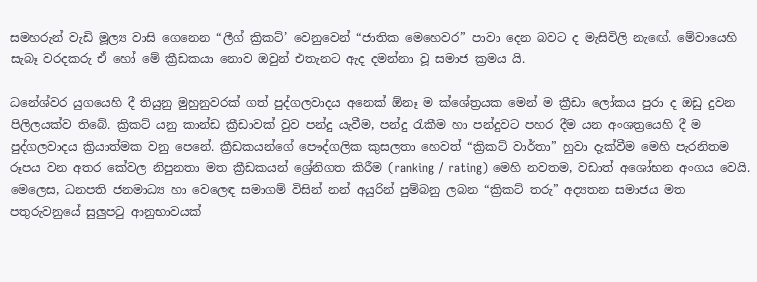සමහරුන් වැඩි මූල්‍ය වාසි ගෙනෙන “ලීග් ක්‍රිකට්’ වෙනුවෙන් “ජාතික මෙහෙවර” පාවා දෙන බවට ද මැසිවිලි නැඟේ. මේවායෙහි සැබෑ වරදකරු ඒ හෝ මේ ක්‍රීඩකයා නොව ඔවුන් එතැනට ඇද දමන්නා වූ සමාජ ක්‍රමය යි.

ධනේශ්වර යුගයෙහි දී තියුනු මුහුනුවරක් ගත් පුද්ගලවාදය අනෙක් ඕනෑ ම ක්ශේත්‍රයක මෙන් ම ක්‍රීඩා ලෝකය පුරා ද ඔඩු දුවන පිලිලයක්ව තිබේ. ක්‍රිකට් යනු කාන්ඩ ක්‍රීඩාවක් වුව පන්දු යැවීම, පන්දු රැකීම හා පන්දුවට පහර දීම යන අංශත්‍රයෙහි දී ම පුද්ගලවාදය ක්‍රියාත්මක වනු පෙනේ. ක්‍රීඩකයන්ගේ පෞද්ගලික කුසලතා හෙවත් “ක්‍රිකට් වාර්තා” හුවා දැක්වීම මෙහි පැරනිතම රූපය වන අතර කේවල නිපුනතා මත ක්‍රීඩකයන් ශ්‍රේනිගත කිරීම (ranking / rating) මෙහි නවතම, වඩාත් අශෝභන අංගය වෙයි. මෙලෙස, ධනපති ජනමාධ්‍ය හා වෙලෙඳ සමාගම් විසින් නන් අයුරින් පුම්බනු ලබන “ක්‍රිකට් තරු” අද්‍යතන සමාජය මත පතුරුවනුයේ සුලුපටු ආනුභාවයක්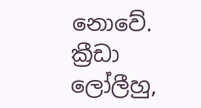නොවේ. ක්‍රීඩා ලෝලීහු,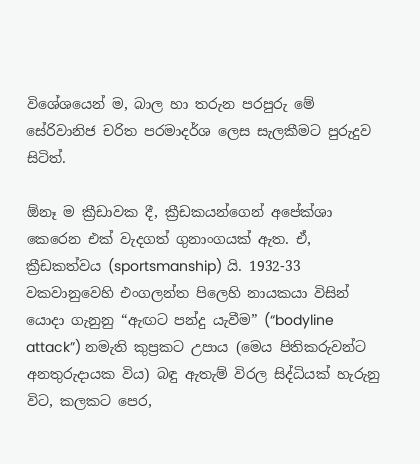විශේශයෙන් ම, බාල හා තරුන පරපුරු මේ සේරිවානිජ චරිත පරමාදර්ශ ලෙස සැලකීමට පුරුදුව සිටිත්.

ඕනෑ ම ක්‍රීඩාවක දී, ක්‍රීඩකයන්ගෙන් අපේක්ශා කෙරෙන එක් වැදගත් ගුනාංගයක් ඇත. ඒ, ක්‍රීඩකත්වය (sportsmanship) යි. 1932-33 වකවානුවෙහි එංගලන්ත පිලෙහි නායකයා විසින් යොදා ගැනුනු “ඇඟට පන්දු යැවීම” (“bodyline attack”) නමැති කුප්‍රකට උපාය (මෙය පිතිකරුවන්ට අනතුරුදායක විය) බඳු ඇතැම් විරල සිද්ධියක් හැරුනු විට, කලකට පෙර,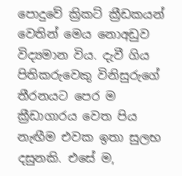පොදුවේ ක්‍රිකට් ක්‍රීඩකයන් වෙතින් මෙය නොඅඩුව විද්‍යමාන විය. දැවී ගිය පිතිකරුවෙකු විනිසුරුගේ තීරනයට පෙර ම ක්‍රීඩාගාරය වෙත පිය නැඟීම එවක ඉතා සුලභ දසුනකි. එසේ ම,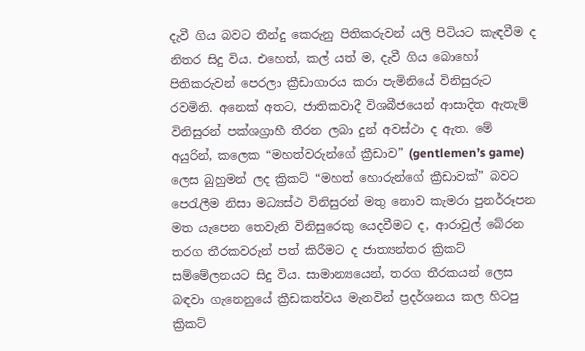දැවී ගිය බවට තීන්දු කෙරුනු පිතිකරුවන් යලි පිටියට කැඳවීම ද නිතර සිදු විය. එහෙත්, කල් යත් ම, දැවී ගිය බොහෝ පිතිකරුවන් පෙරලා ක්‍රීඩාගාරය කරා පැමිනියේ විනිසුරුට රවමිනි. අනෙක් අතට, ජාතිකවාදී විශබීජයෙන් ආසාදිත ඇතැම් විනිසුරන් පක්ශග්‍රාහී තීරන ලබා දුන් අවස්ථා ද ඇත. මේ අයුරින්, කලෙක “මහත්වරුන්ගේ ක්‍රීඩාව” (gentlemen’s game) ලෙස බුහුමන් ලද ක්‍රිකට් “මහත් හොරුන්ගේ ක්‍රීඩාවක්” බවට පෙරැලීම නිසා මධ්‍යස්ථ විනිසුරන් මතු නොව කැමරා පුනර්රූපන මත යැපෙන තෙවැනි විනිසුරෙකු යෙදවීමට ද, ආරාවුල් බේරන තරග තීරකවරුන් පත් කිරීමට ද ජාත්‍යන්තර ක්‍රිකට් සම්මේලනයට සිදු විය. සාමාන්‍යයෙන්, තරග තීරකයන් ලෙස බඳවා ගැනෙනුයේ ක්‍රීඩකත්වය මැනවින් ප්‍රදර්ශනය කල හිටපු ක්‍රිකට්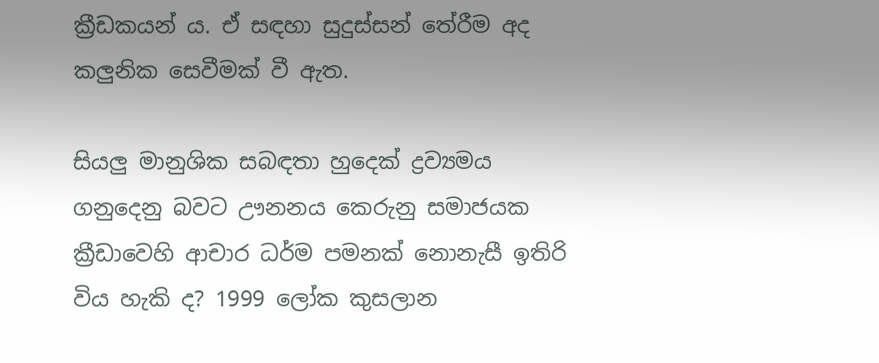ක්‍රීඩකයන් ය. ඒ සඳහා සුදුස්සන් තේරීම අද කලුනික සෙවීමක් වී ඇත.

සියලු මානුශික සබඳතා හුදෙක් ද්‍රව්‍යමය ගනුදෙනු බවට ඌනනය කෙරුනු සමාජයක ක්‍රීඩාවෙහි ආචාර ධර්ම පමනක් නොනැසී ඉතිරි විය හැකි ද? 1999 ලෝක කුසලාන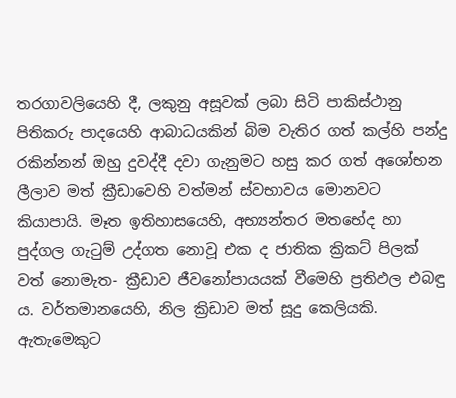තරගාවලියෙහි දී, ලකුනු අසූවක් ලබා සිටි පාකිස්ථානු පිතිකරු පාදයෙහි ආබාධයකින් බිම වැතිර ගත් කල්හි පන්දු රකින්නන් ඔහු දුවද්දී දවා ගැනුමට හසු කර ගත් අශෝභන ලීලාව මත් ක්‍රීඩාවෙහි වත්මන් ස්වභාවය මොනවට කියාපායි. මෑත ඉතිහාසයෙහි, අභ්‍යන්තර මතභේද හා පුද්ගල ගැටුම් උද්ගත නොවූ එක ද ජාතික ක්‍රිකට් පිලක් වත් නොමැත- ක්‍රීඩාව ජීවනෝපායයක් වීමෙහි ප්‍රතිඵල එබඳු ය. වර්තමානයෙහි, නිල ක්‍රිඩාව මත් සූදු කෙලියකි. ඇතැමෙකුට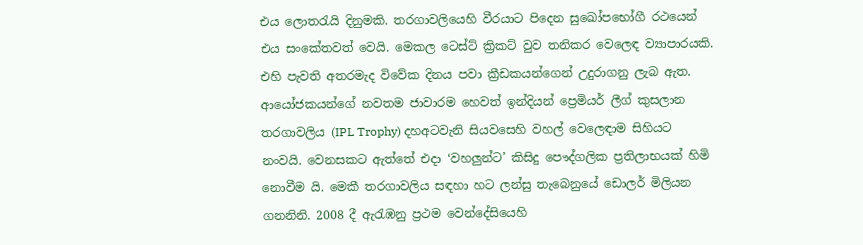එය ලොතරැයි දිනුමකි. තරගාවලියෙහි වීරයාට පිදෙන සුඛෝපභෝගී රථයෙන් එය සංකේතවත් වෙයි. මෙකල ටෙස්ට් ක්‍රිකට් වුව තනිකර වෙලෙඳ ව්‍යාපාරයකි. එහි පැවති අතරමැද විවේක දිනය පවා ක්‍රීඩකයන්ගෙන් උදුරාගනු ලැබ ඇත. ආයෝජකයන්ගේ නවතම ජාවාරම හෙවත් ඉන්දියන් ප්‍රෙමියර් ලීග් කුසලාන තරගාවලිය (IPL Trophy) දහඅටවැනි සියවසෙහි වහල් වෙලෙඳාම සිහියට නංවයි. වෙනසකට ඇත්තේ එදා ‘වහලුන්ට’ කිසිදු පෞද්ගලික ප්‍රතිලාභයක් හිමි නොවීම යි. මෙකී තරගාවලිය සඳහා හට ලන්සු තැබෙනුයේ ඩොලර් මිලියන ගනනිනි. 2008 දී ඇරැඹනු ප්‍රථම වෙන්දේසියෙහි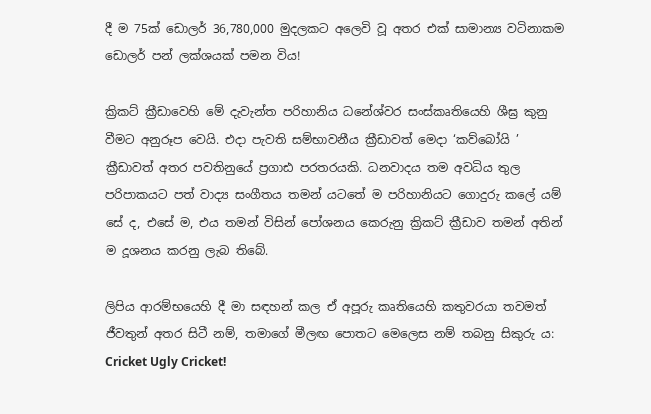දී ම 75ක් ඩොලර් 36,780,000 මුදලකට අලෙවි වූ අතර එක් සාමාන්‍ය වටිනාකම ඩොලර් පන් ලක්ශයක් පමන විය!

ක්‍රිකට් ක්‍රීඩාවෙහි මේ දැවැන්ත පරිහානිය ධනේශ්වර සංස්කෘතියෙහි ශීඝ්‍ර කුනු වීමට අනුරූප වෙයි. එදා පැවති සම්භාවනීය ක්‍රීඩාවත් මෙදා ‘කව්බෝයි ’ ක්‍රීඩාවත් අතර පවතිනුයේ ප්‍රගාඪ පරතරයකි. ධනවාදය තම අවධිය තුල පරිපාකයට පත් වාද්‍ය සංගීතය තමන් යටතේ ම පරිහානියට ගොදුරු කලේ යම් සේ ද, එසේ ම, එය තමන් විසින් පෝශනය කෙරුනු ක්‍රිකට් ක්‍රීඩාව තමන් අතින් ම දූශනය කරනු ලැබ තිබේ.

ලිපිය ආරම්භයෙහි දී මා සඳහන් කල ඒ අපූරු කෘතියෙහි කතුවරයා තවමත් ජීවතුන් අතර සිටී නම්, තමාගේ මීලඟ පොතට මෙලෙස නම් තබනු සිකුරු ය: Cricket Ugly Cricket!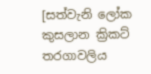[සත්වැනි ලෝක කුසලාන ක්‍රිකට් තරගාවලිය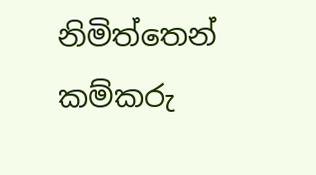නිමිත්තෙන් කම්කරු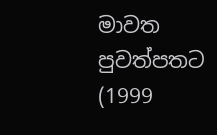මාවත පුවත්පතට (1999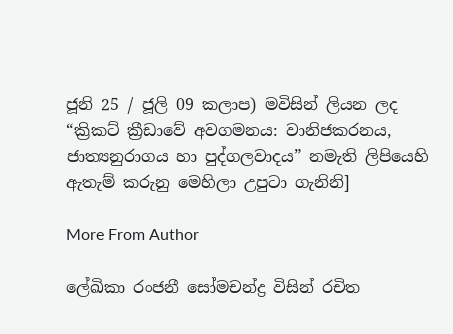ජූනි 25 / ජූලි 09 කලාප) මවිසින් ලියන ලද “ක්‍රිකට් ක්‍රීඩාවේ අවගමනය: වානිජකරනය, ජාත්‍යනුරාගය හා පුද්ගලවාදය” නමැති ලිපියෙහි ඇතැම් කරුනු මෙහිලා උපුටා ගැනිනි]

More From Author

ලේඛිකා රංජනී සෝමචන්ද්‍ර විසින් රචිත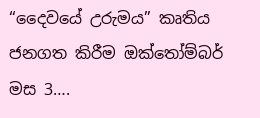“දෛවයේ උරුමය” කෘතිය ජනගත කිරීම ඔක්තෝම්බර් මස 3….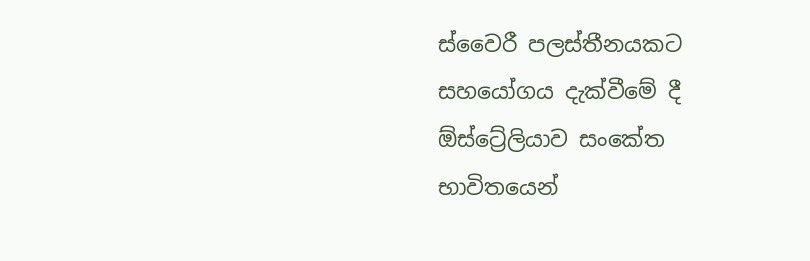ස්වෛරී පලස්තීනයකට සහයෝගය දැක්වීමේ දී ඕස්ට්‍රේලියාව සංකේත භාවිතයෙන්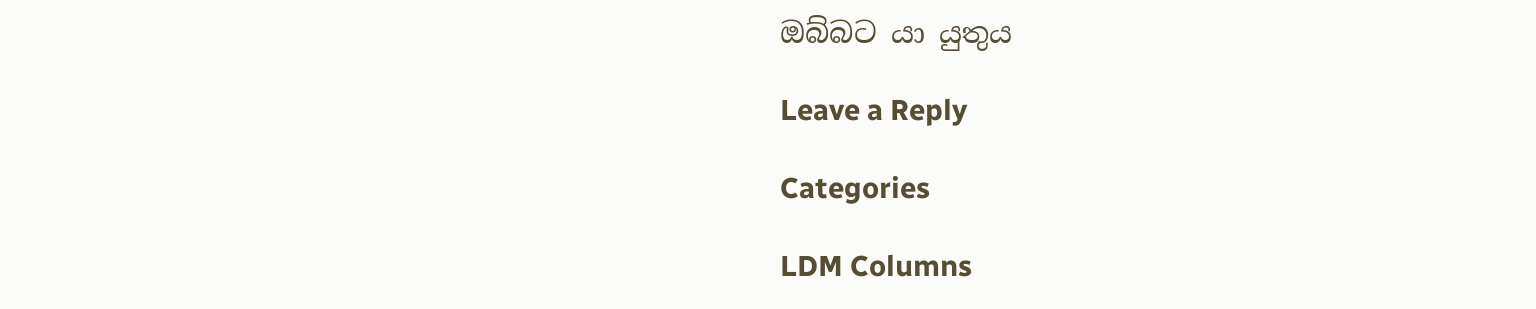ඔබ්බට යා යුතුය

Leave a Reply

Categories

LDM Columns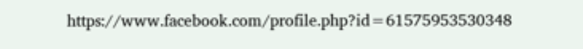https://www.facebook.com/profile.php?id=61575953530348